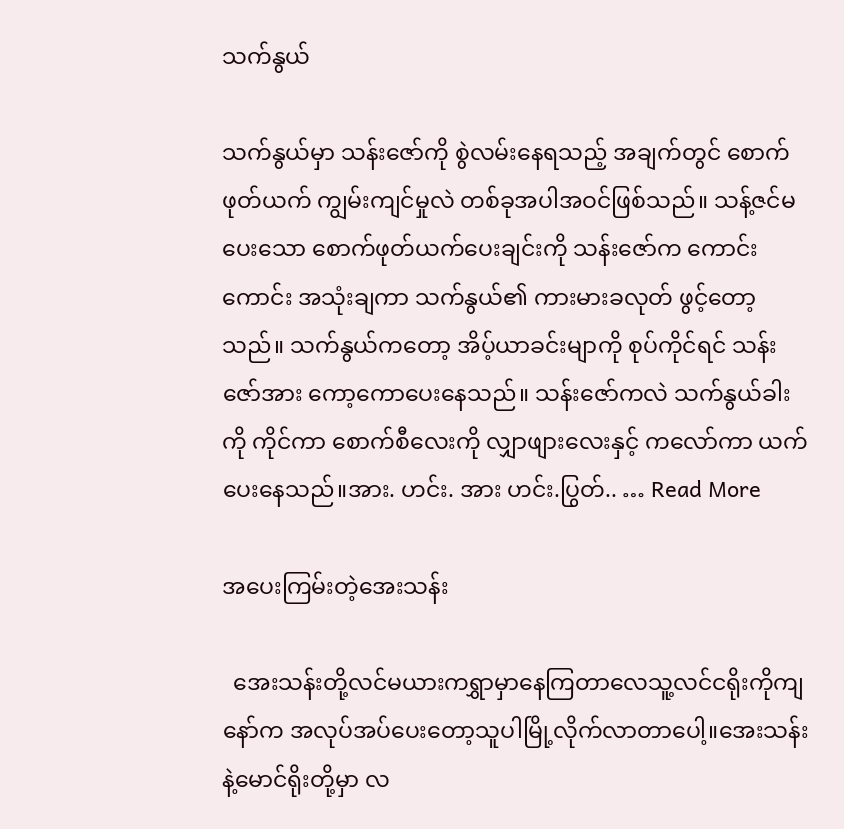သက်နွယ်

သက်နွယ်မှာ သန်းဇော်ကို စွဲလမ်းနေရသည့် အချက်တွင် စောက်ဖုတ်ယက် ကျွမ်းကျင်မှုလဲ တစ်ခုအပါအဝင်ဖြစ်သည်။ သန့်ဇင်မပေးသော စောက်ဖုတ်ယက်ပေးချင်းကို သန်းဇော်က ကောင်းကောင်း အသုံးချကာ သက်နွယ်၏ ကားမားခလုတ် ဖွင့်တော့သည်။ သက်နွယ်ကတော့ အိပ့်ယာခင်းမျာကို စုပ်ကိုင်ရင် သန်းဇော်အား ကော့ကောပေးနေသည်။ သန်းဇော်ကလဲ သက်နွယ်ခါးကို ကိုင်ကာ စောက်စီလေးကို လျှာဖျားလေးနှင့် ကလော်ကာ ယက်ပေးနေသည်။အား. ဟင်း. အား ဟင်း.ပြွတ်.. … Read More

အပေးကြမ်းတဲ့အေးသန်း

  အေးသန်းတို့လင်မယားကရွှာမှာနေကြတာလေသူ့လင်ငရိုးကိုကျနော်က အလုပ်အပ်ပေးတော့သူပါမြို့လိုက်လာတာပေါ့။အေးသန်းနဲ့မောင်ရိုးတို့မှာ လ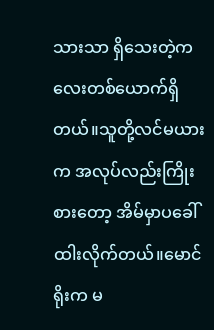သားသာ ရှိသေးတဲ့ကလေးတစ်ယောက်ရှိတယ်။သူတို့လင်မယားက အလုပ်လည်းကြိုးစားတော့ အိမ်မှာပခေါ်ထါးလိုက်တယ်။မောင်ရိုးက မ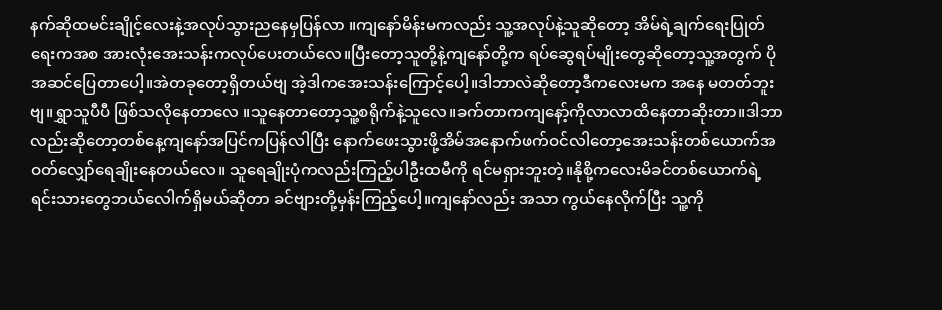နက်ဆိုထမင်းချိုင့်လေးနဲ့အလုပ်သွားညနေမှပြန်လာ ။ကျနော်မိန်းမကလည်း သူ့အလုပ်နဲ့သူဆိုတော့ အိမ်ရဲ့ချက်ရေးပြုတ်ရေးကအစ အားလုံးအေးသန်းကလုပ်ပေးတယ်လေ။ပြီးတော့သူတို့နဲ့ကျနော်တို့က ရပ်ဆွေရပ်မျိုးတွေဆိုတော့သူ့အတွက် ပိုအဆင်ပြေတာပေါ့။အဲတခုတော့ရှိတယ်ဗျ အဲ့ဒါကအေးသန်းကြောင့်ပေါ့။ဒါဘာလဲဆိုတော့ဒီကလေးမက အနေ မတတ်ဘူးဗျ။ရွှာသူပီပီ ဖြစ်သလိုနေတာလေ ။သူနေတာတော့သူ့စရိုက်နဲ့သူလေ။ခက်တာကကျနော့်ကိုလာလာထိနေတာဆိုးတာ။ဒါဘာလည်းဆိုတော့တစ်နေ့ကျနော်အပြင်ကပြန်လါပြီး နောက်ဖေးသွားဖို့အိမ်အနောက်ဖက်ဝင်လါတော့အေးသန်းတစ်ယောက်အဝတ်လျှော်ရေချိုးနေတယ်လေ။ သူရေချိုးပုံကလည်းကြည့်ပါဦးထမီကို ရင်မရှားဘူးတဲ့။နိုစို့ကလေးမိခင်တစ်ယောက်ရဲ့ရင်းသားတွေဘယ်လေါက်ရှိမယ်ဆိုတာ ခင်ဗျားတို့မှန်းကြည့်ပေါ့။ကျနော်လည်း အသာ ကွယ်နေလိုက်ပြီး သူ့ကို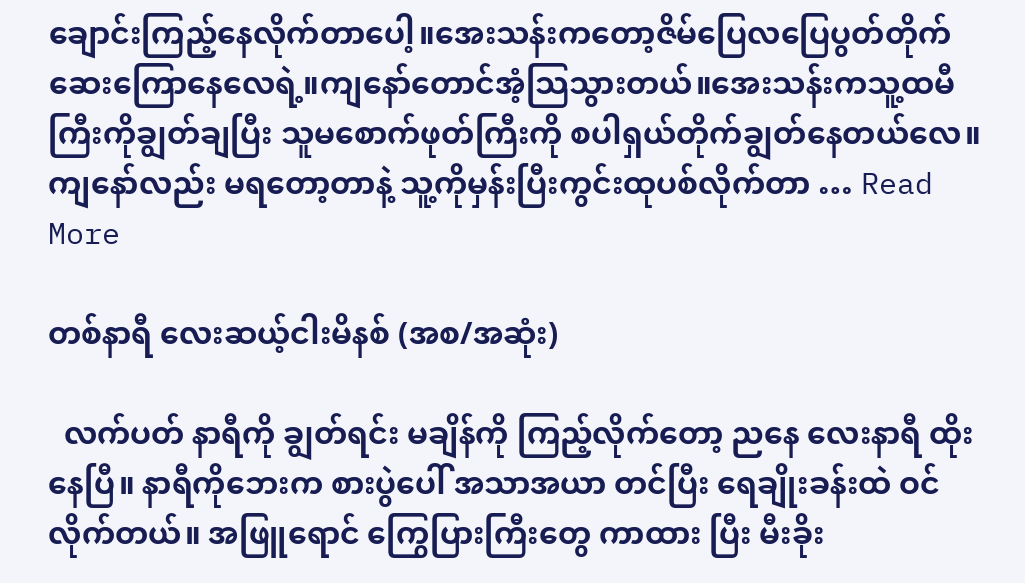ချောင်းကြည့်နေလိုက်တာပေါ့။အေးသန်းကတော့ဇိမ်ပြေလပြေပွတ်တိုက်ဆေးကြောနေလေရဲ့။ကျနော်တောင်အံ့သြသွားတယ်။အေးသန်းကသူ့ထမီကြီးကိုချွတ်ချပြီး သူမစောက်ဖုတ်ကြီးကို စပါရှယ်တိုက်ချွတ်နေတယ်လေ။ကျနော်လည်း မရတော့တာနဲ့ သူ့ကိုမှန်းပြီးကွင်းထုပစ်လိုက်တာ … Read More

တစ်နာရီ လေးဆယ့်ငါးမိနစ် (အစ/အဆုံး)

  လက်ပတ် နာရီကို ချွတ်ရင်း မချိန်ကို ကြည့်လိုက်တော့ ညနေ လေးနာရီ ထိုးနေပြီ။ နာရီကိုဘေးက စားပွဲပေါ် အသာအယာ တင်ပြီး ရေချိုးခန်းထဲ ဝင်လိုက်တယ်။ အဖြူရောင် ကြွေပြားကြီးတွေ ကာထား ပြီး မီးခိုး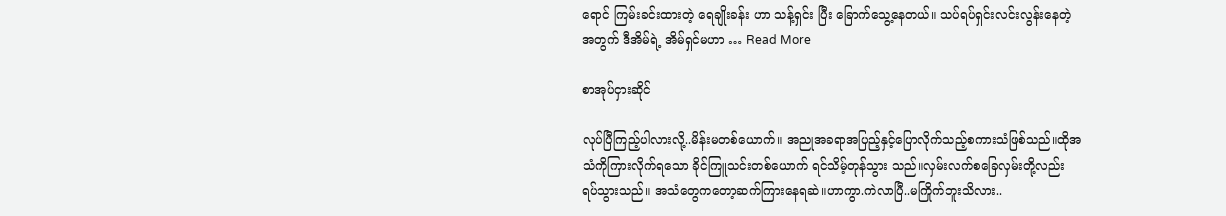ရောင် ကြမ်းခင်းထားတဲ့ ရေချိုးခန်း ဟာ သန့်ရှင်း ပြီး ခြောက်သွေ့နေတယ်။ သပ်ရပ်ရှင်းလင်းလွန်းနေတဲ့ အတွက် ဒီအိမ်ရဲ့ အိမ်ရှင်မဟာ … Read More

စာအုပ်ငှားဆိုင်

လုပ်ပြီကြည့်ပါလားလို့..မိန်းမတစ်ယောက်။ အညုအခရာအပြည့်နှင့်ပြောလိုက်သည့်စကားသံဖြစ်သည်။ထိုအသံကိုကြားလိုက်ရသော ခိုင်ကြူသင်းတစ်ယောက် ရင်သိမ့်တုန်သွား သည်။လှမ်းလက်စခြေလှမ်းတို့လည်း ရပ်သွားသည်။ အသံတွေကတော့ဆက်ကြားနေရဆဲ။ဟာကွာ.ကဲလာပြီ..မကြိုက်ဘူးသိလား..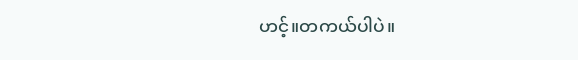ဟင့်။တကယ်ပါပဲ။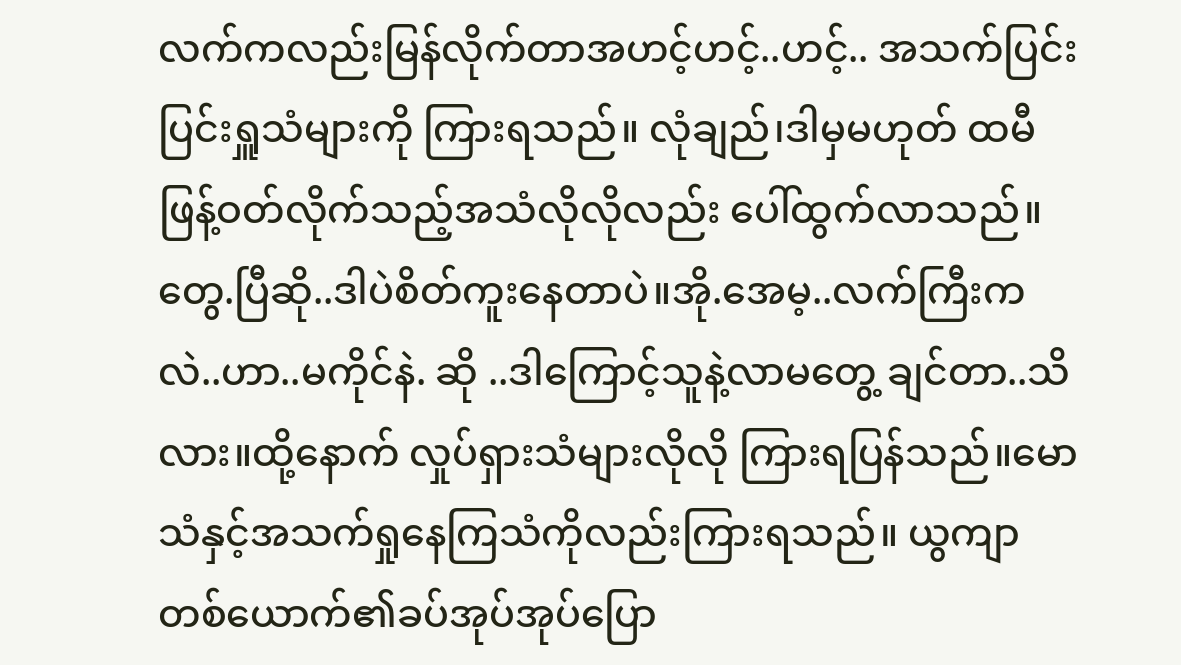လက်ကလည်းမြန်လိုက်တာအဟင့်ဟင့်..ဟင့်.. အသက်ပြင်းပြင်းရှူသံများကို ကြားရသည်။ လုံချည်၊ဒါမှမဟုတ် ထမီဖြန့်ဝတ်လိုက်သည့်အသံလိုလိုလည်း ပေါ်ထွက်လာသည်။ တွေ.ပြီဆို..ဒါပဲစိတ်ကူးနေတာပဲ။အို.အေမ့..လက်ကြီးကလဲ..ဟာ..မကိုင်နဲ. ဆို ..ဒါကြောင့်သူနဲ့လာမတွေ့ ချင်တာ..သိလား။ထို့နောက် လှုပ်ရှားသံများလိုလို ကြားရပြန်သည်။မောသံနှင့်အသက်ရှုနေကြသံကိုလည်းကြားရသည်။ ယွကျာ တစ်ယောက်၏ခပ်အုပ်အုပ်ပြော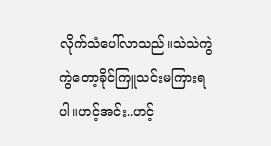လိုက်သံပေါ်လာသည်။သဲသဲကွဲကွဲတော့ခိုင်ကြူသင်းမကြားရပါ။ဟင့်အင်း..ဟင့်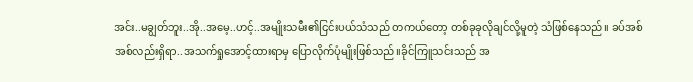အင်း..မချွတ်ဘူး..အို..အမေ့..ဟင့်..အမျိုးသမီး၏ငြင်းပယ်သံသည် တကယ်တော့ တစ်ခုခုလိုချင်လို့မူတဲ့ သံဖြစ်နေသည်။ ခပ်အစ်အစ်လည်းရှိရာ..အသက်ရှုအောင့်ထားရာမှ ပြောလိုက်ပုံမျိုးဖြစ်သည်။ခိုင်ကြူသင်းသည် အ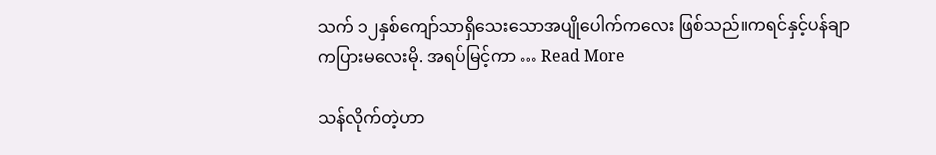သက် ၁၂နှစ်ကျော်သာရှိသေးသောအပျိုပေါက်ကလေး ဖြစ်သည်။ကရင်နှင့်ပန်ချာကပြားမလေးမို. အရပ်မြင့်ကာ … Read More

သန်လိုက်တဲ့ဟာ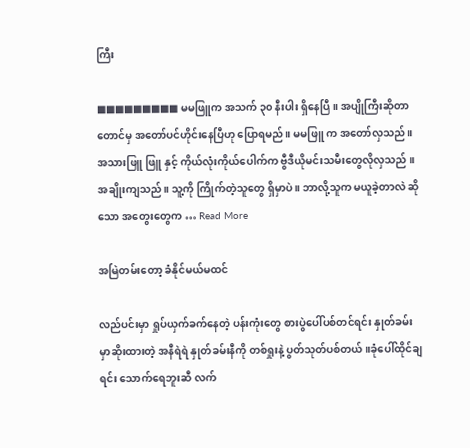ကြီး

■■■■■■■■■ မမဖြူက အသက် ၃၀ နီးပါး ရှိနေပြီ ။ အပျိုကြီးဆိုတာတောင်မှ အတော်ပင်ဟိုင်းနေပြီဟု ပြောရမည် ။ မမဖြူ က အတော်လှသည် ။ အသားဖြူ ဖြူ နှင့် ကိုယ်လုံးကိုယ်ပေါက်က ဗွီဒီယိုမင်းသမီးတွေလိုလှသည် ။ အချိုးကျသည်။ သူ့ကို ကြိုက်တဲ့သူတွေ ရှိမှာပဲ ။ ဘာလို့သူက မယူခဲ့တာလဲ ဆိုသော အတွေးတွေက … Read More

အမြဲတမ်းတော့ ခံနိုင်မယ်မထင်

လည်ပင်းမှာ ရှုပ်ယှက်ခက်နေတဲ့ ပန်းကုံးတွေ စားပွဲပေါ်ပစ်တင်ရင်း နှုတ်ခမ်းမှာဆိုးထားတဲ့ အနီရဲရဲ နှုတ်ခမ်းနီကို တစ်ရှုးနဲ့ ပွတ်သုတ်ပစ်တယ်။ခုံပေါ်ထိုင်ချရင်း သောက်ရေဘူးဆီ လက်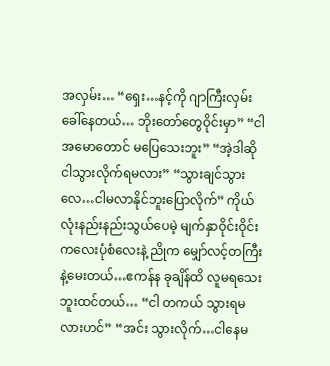အလှမ်း… “ရှေး…နင့်ကို ဂျာကြီးလှမ်းခေါ်နေတယ်… ဘိုးတော်တွေဝိုင်းမှာ” “ငါအမောတောင် မပြေသေးဘူး” “အဲ့ဒါဆို ငါသွားလိုက်ရမလား” “သွားချင်သွားလေ…ငါမလာနိုင်ဘူးပြောလိုက်” ကိုယ်လုံးနည်းနည်းသွယ်ပေမဲ့ မျက်နှာဝိုင်းဝိုင်းကလေးပုံစံလေးနဲ့ ညိုက မျှော်လင့်တကြီးနဲ့မေးတယ်…ဧကန်န ခုချိန်ထိ လူမရသေးဘူးထင်တယ်… “ငါ တကယ် သွားရမလားဟင်” “အင်း သွားလိုက်…ငါနေမ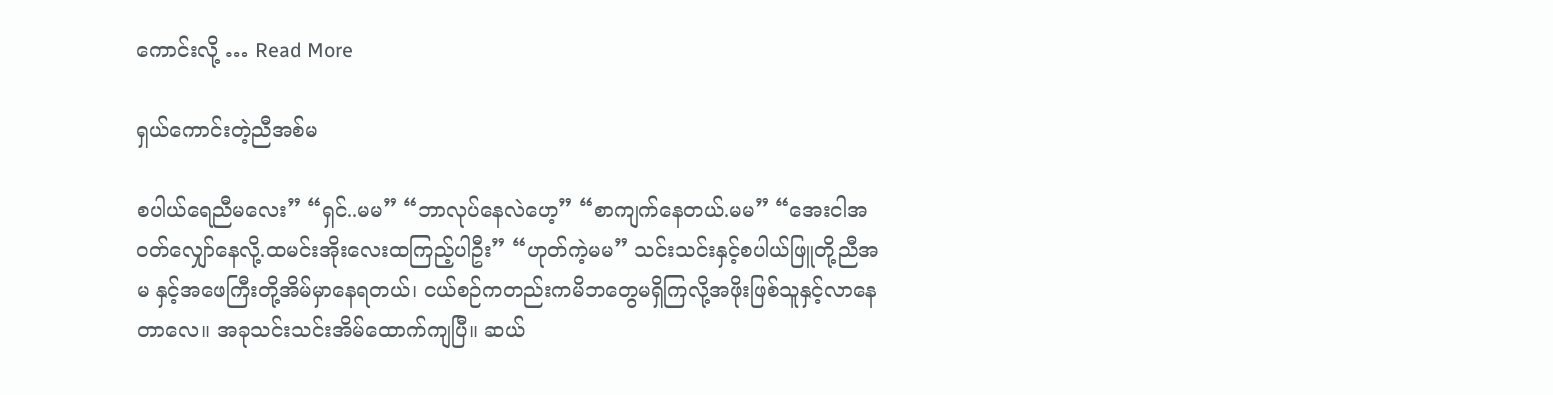ကောင်းလို့ … Read More

ရှယ်ကောင်းတဲ့ညီအစ်မ

စပါယ်ရေညီမလေး” “ရှင်..မမ” “ဘာလုပ်နေလဲဟေ့” “စာကျက်နေတယ်.မမ” “အေးငါအဝတ်လျှော်နေလို့.ထမင်းအိုးလေးထကြည့်ပါဦး” “ဟုတ်ကဲ့မမ” သင်းသင်းနှင့်စပါယ်ဖြူတို့ညီအမ နှင့်အဖေကြီးတို့အိမ်မှာနေရတယ်၊ ငယ်စဉ်ကတည်းကမိဘတွေမရှိကြလို့အဖိုးဖြစ်သူနှင့်လာနေတာလေ။ အခုသင်းသင်းအိမ်ထောက်ကျပြီ။ ဆယ်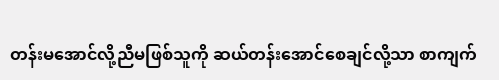တန်းမအောင်လို့ညီမဖြစ်သူကို ဆယ်တန်းအောင်စေချင်လို့သာ စာကျက်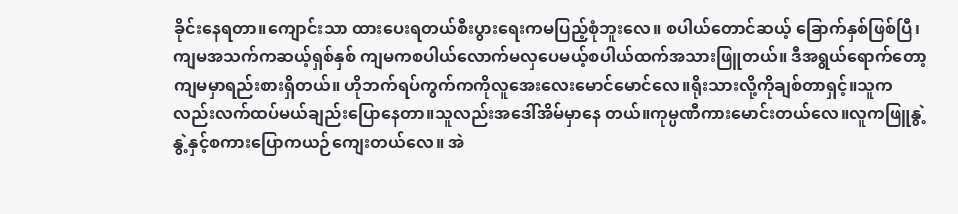ခိုင်းနေရတာ။ကျောင်းသာ ထားပေးရတယ်စီးပွားရေးကမပြည့်စုံဘူးလေ။ စပါယ်တောင်ဆယ့် ခြောက်နှစ်ဖြစ်ပြီ၊ကျမအသက်ကဆယ့်ရှစ်နှစ် ကျမကစပါယ်လောက်မလှပေမယ့်စပါယ်ထက်အသားဖြူတယ်။ ဒီအရွယ်ရောက်တော့ကျမမှာရည်းစားရှိတယ်။ ဟိုဘက်ရပ်ကွက်ကကိုလူအေးလေးမောင်မောင်လေ။ရိုးသားလို့ကိုချစ်တာရှင့်။သူက လည်းလက်ထပ်မယ်ချည်းပြောနေတာ။သူလည်းအဒေါ်အိမ်မှာနေ တယ်။ကုမ္ပဏီကားမောင်းတယ်လေ။လူကဖြူနွဲ့နွဲ့နှင့်စကားပြောကယဉ်ကျေးတယ်လေ။ အဲ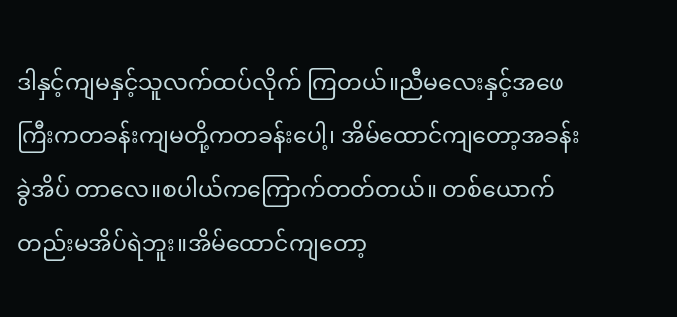ဒါနှင့်ကျမနှင့်သူလက်ထပ်လိုက် ကြတယ်။ညီမလေးနှင့်အဖေကြီးကတခန်းကျမတို့ကတခန်းပေါ့၊ အိမ်ထောင်ကျတော့အခန်းခွဲအိပ် တာလေ။စပါယ်ကကြောက်တတ်တယ်။ တစ်ယောက်တည်းမအိပ်ရဲဘူး။အိမ်ထောင်ကျတော့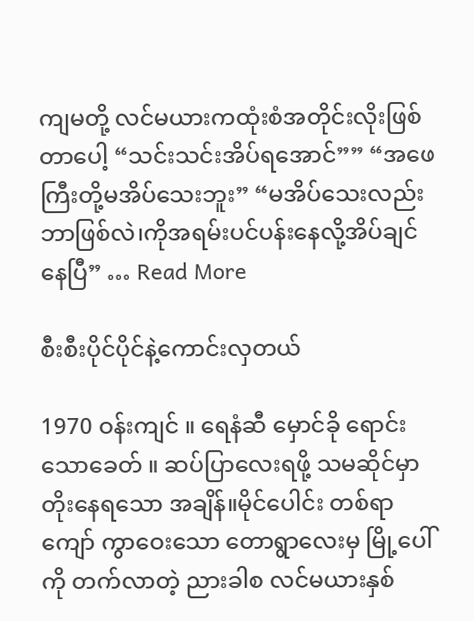ကျမတို့ လင်မယားကထုံးစံအတိုင်းလိုးဖြစ်တာပေါ့ “သင်းသင်းအိပ်ရအောင်”” “အဖေကြီးတို့မအိပ်သေးဘူး” “မအိပ်သေးလည်းဘာဖြစ်လဲ၊ကိုအရမ်းပင်ပန်းနေလို့အိပ်ချင်နေပြီ” … Read More

စီးစီးပိုင်ပိုင်နဲ့ကောင်းလှတယ်

1970 ဝန်းကျင် ။ ရေနံဆီ မှောင်ခို ရောင်းသောခေတ် ။ ဆပ်ပြာလေးရဖို့ သမဆိုင်မှာ တိုးနေရသော အချိန်။မိုင်ပေါင်း တစ်ရာကျော် ကွာဝေးသော တောရွာလေးမှ မြို့ပေါ်ကို တက်လာတဲ့ ညားခါစ လင်မယားနှစ်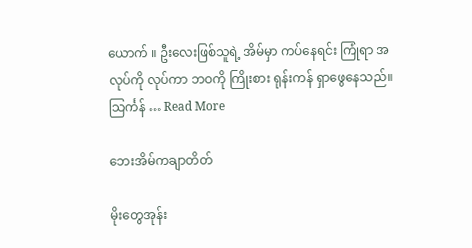ယောက် ။ ဦးလေးဖြစ်သူရဲ့ အိမ်မှာ ကပ်နေရင်း ကြုံရာ အလုပ်ကို လုပ်ကာ ဘဝကို ကြိုးစား ရုန်းကန် ရှာဖွေနေသည်။ သြင်္ကန် … Read More

ဘေးအိမ်ကချာတိတ်

မိုးတွေအုန်း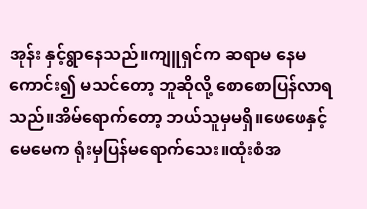အုန်း နှင့်ရွာနေသည်။ကျူရှင်က ဆရာမ နေမကောင်း၍ မသင်တော့ ဘူဆိုလို့ စောစောပြန်လာရသည်။အိမ်ရောက်တော့ ဘယ်သူမှမရှိ။ဖေဖေနှင့်မေမေက ရုံးမှပြန်မရောက်သေး။ထုံးစံအ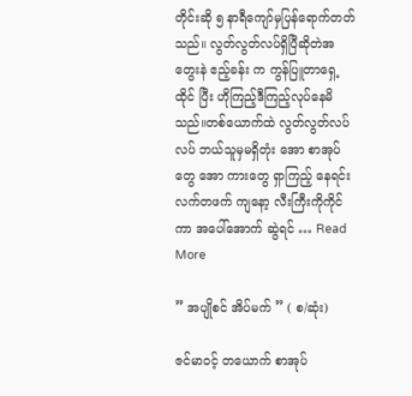တိုင်းဆို ၅ နာရီကျော်မှပြန်ရောက်တတ်သည်။ လွတ်လွတ်လပ်ရှိပြီဆိုတဲအတွေးနဲ ဧည့်ခန်း က ကွန်ပြူတာရှေ့ထိုင် ပြီး ဟိုကြည့်ဒီကြည့်လုပ်နေမိသည်။တစ်ယောက်ထဲ လွတ်လွတ်လပ်လပ် ဘယ်သူမှမရှိတုံး အော စာအုပ်တွေ အော ကားတွေ ရှာကြည့် နေရင်း လက်တဖက် ကျနော့ လီးကြီးကိုကိုင်ကာ အပေါ်အောက် ဆွဲရင် … Read More

” အပျိုစင် အိပ်မက် ” ( စ/ဆုံး)

ဇင်မာဝင့် တယောက် စာအုပ်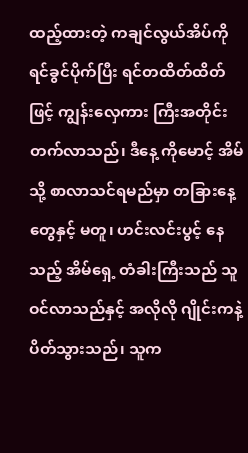ထည့်ထားတဲ့ ကချင်လွယ်အိပ်ကို ရင်ခွင်ပိုက်ပြီး ရင်တထိတ်ထိတ် ဖြင့် ကျွန်းလှေကား ကြီးအတိုင်း တက်လာသည်၊ ဒီနေ့ ကိုမောင့် အိမ်သို့ စာလာသင်ရမည်မှာ တခြားနေ့တွေနှင့် မတူ၊ ဟင်းလင်းပွင့် နေသည့် အိမ်ရှေ့ တံခါးကြီးသည် သူဝင်လာသည်နှင့် အလိုလို ဂျိုင်းကနဲ့ ပိတ်သွားသည်၊ သူက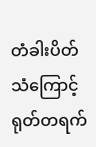တံခါးပိတ်သံကြောင့် ရုတ်တရက်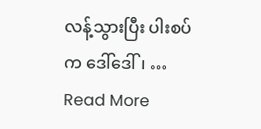လန့်သွားပြီး ပါးစပ်က ဒေါ်ဒေါ်၊ … Read More